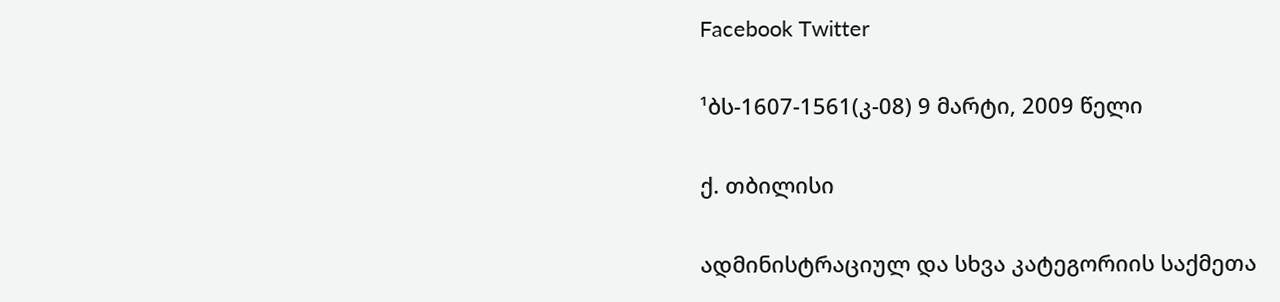Facebook Twitter

¹ბს-1607-1561(კ-08) 9 მარტი, 2009 წელი

ქ. თბილისი

ადმინისტრაციულ და სხვა კატეგორიის საქმეთა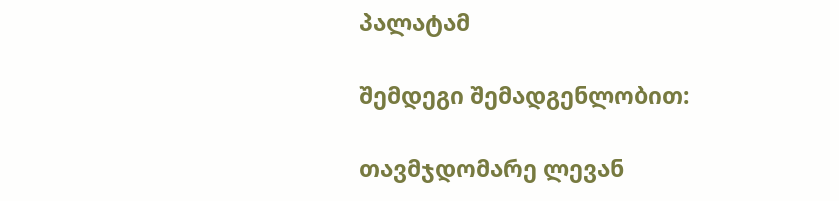პალატამ

შემდეგი შემადგენლობით:

თავმჯდომარე ლევან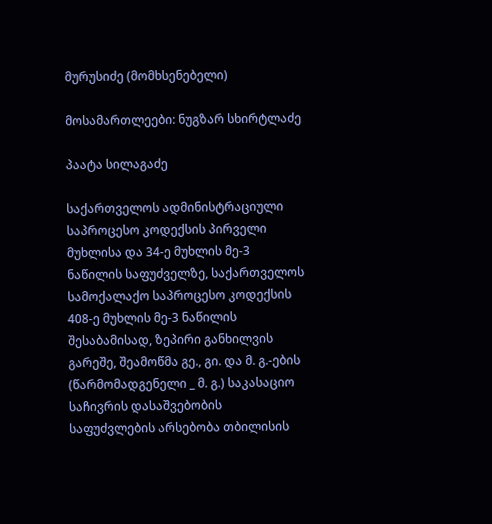მურუსიძე (მომხსენებელი)

მოსამართლეები: ნუგზარ სხირტლაძე

პაატა სილაგაძე

საქართველოს ადმინისტრაციული საპროცესო კოდექსის პირველი მუხლისა და 34-ე მუხლის მე-3 ნაწილის საფუძველზე, საქართველოს სამოქალაქო საპროცესო კოდექსის 408-ე მუხლის მე-3 ნაწილის შესაბამისად, ზეპირი განხილვის გარეშე, შეამოწმა გე., გი. და მ. გ.-ების (წარმომადგენელი _ მ. გ.) საკასაციო საჩივრის დასაშვებობის საფუძვლების არსებობა თბილისის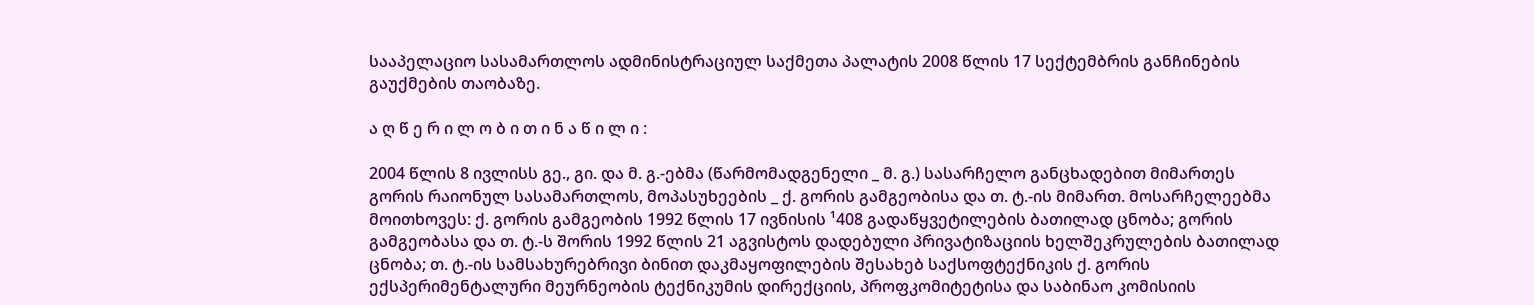სააპელაციო სასამართლოს ადმინისტრაციულ საქმეთა პალატის 2008 წლის 17 სექტემბრის განჩინების გაუქმების თაობაზე.

ა ღ წ ე რ ი ლ ო ბ ი თ ი ნ ა წ ი ლ ი :

2004 წლის 8 ივლისს გე., გი. და მ. გ.-ებმა (წარმომადგენელი _ მ. გ.) სასარჩელო განცხადებით მიმართეს გორის რაიონულ სასამართლოს, მოპასუხეების _ ქ. გორის გამგეობისა და თ. ტ.-ის მიმართ. მოსარჩელეებმა მოითხოვეს: ქ. გორის გამგეობის 1992 წლის 17 ივნისის ¹408 გადაწყვეტილების ბათილად ცნობა; გორის გამგეობასა და თ. ტ.-ს შორის 1992 წლის 21 აგვისტოს დადებული პრივატიზაციის ხელშეკრულების ბათილად ცნობა; თ. ტ.-ის სამსახურებრივი ბინით დაკმაყოფილების შესახებ საქსოფტექნიკის ქ. გორის ექსპერიმენტალური მეურნეობის ტექნიკუმის დირექციის, პროფკომიტეტისა და საბინაო კომისიის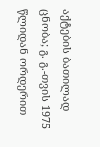აქტების ბათილად ცნობა; გ. გ.-თვის 1975 წლიდან ორდერით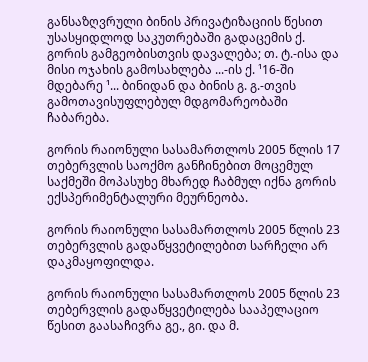განსაზღვრული ბინის პრივატიზაციის წესით უსასყიდლოდ საკუთრებაში გადაცემის ქ. გორის გამგეობისთვის დავალება; თ. ტ.-ისა და მისი ოჯახის გამოსახლება ...-ის ქ. ¹16-ში მდებარე ¹... ბინიდან და ბინის გ. გ.-თვის გამოთავისუფლებულ მდგომარეობაში ჩაბარება.

გორის რაიონული სასამართლოს 2005 წლის 17 თებერვლის საოქმო განჩინებით მოცემულ საქმეში მოპასუხე მხარედ ჩაბმულ იქნა გორის ექსპერიმენტალური მეურნეობა.

გორის რაიონული სასამართლოს 2005 წლის 23 თებერვლის გადაწყვეტილებით სარჩელი არ დაკმაყოფილდა.

გორის რაიონული სასამართლოს 2005 წლის 23 თებერვლის გადაწყვეტილება სააპელაციო წესით გაასაჩივრა გე., გი. და მ.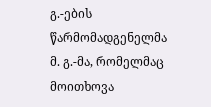გ.-ების წარმომადგენელმა მ. გ.-მა, რომელმაც მოითხოვა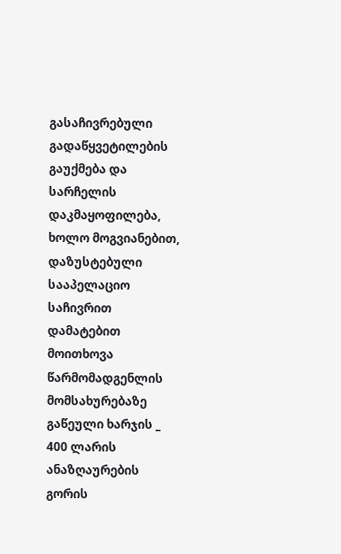გასაჩივრებული გადაწყვეტილების გაუქმება და სარჩელის დაკმაყოფილება, ხოლო მოგვიანებით, დაზუსტებული სააპელაციო საჩივრით დამატებით მოითხოვა წარმომადგენლის მომსახურებაზე გაწეული ხარჯის _ 400 ლარის ანაზღაურების გორის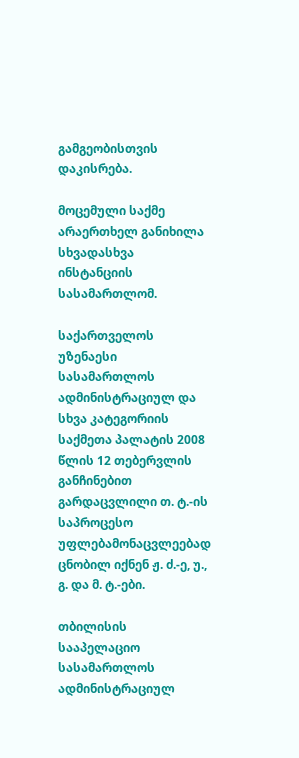გამგეობისთვის დაკისრება.

მოცემული საქმე არაერთხელ განიხილა სხვადასხვა ინსტანციის სასამართლომ.

საქართველოს უზენაესი სასამართლოს ადმინისტრაციულ და სხვა კატეგორიის საქმეთა პალატის 2008 წლის 12 თებერვლის განჩინებით გარდაცვლილი თ. ტ.-ის საპროცესო უფლებამონაცვლეებად ცნობილ იქნენ ჟ. ძ.-ე, უ., გ. და მ. ტ.-ები.

თბილისის სააპელაციო სასამართლოს ადმინისტრაციულ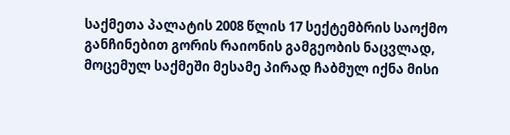საქმეთა პალატის 2008 წლის 17 სექტემბრის საოქმო განჩინებით გორის რაიონის გამგეობის ნაცვლად, მოცემულ საქმეში მესამე პირად ჩაბმულ იქნა მისი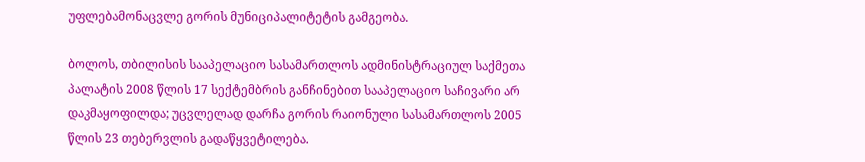უფლებამონაცვლე გორის მუნიციპალიტეტის გამგეობა.

ბოლოს, თბილისის სააპელაციო სასამართლოს ადმინისტრაციულ საქმეთა პალატის 2008 წლის 17 სექტემბრის განჩინებით სააპელაციო საჩივარი არ დაკმაყოფილდა; უცვლელად დარჩა გორის რაიონული სასამართლოს 2005 წლის 23 თებერვლის გადაწყვეტილება.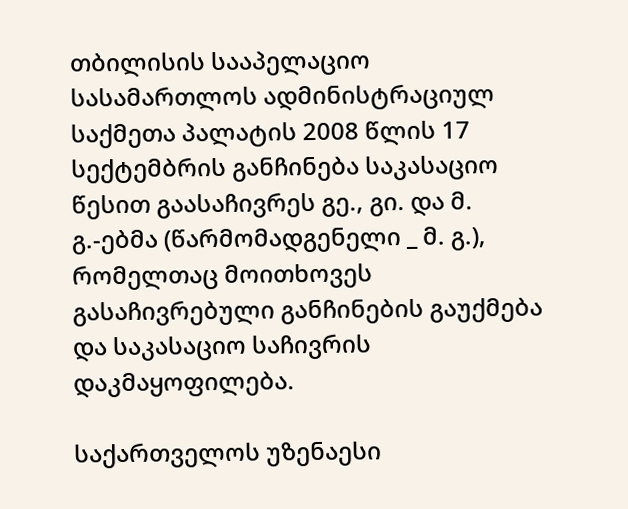თბილისის სააპელაციო სასამართლოს ადმინისტრაციულ საქმეთა პალატის 2008 წლის 17 სექტემბრის განჩინება საკასაციო წესით გაასაჩივრეს გე., გი. და მ. გ.-ებმა (წარმომადგენელი _ მ. გ.), რომელთაც მოითხოვეს გასაჩივრებული განჩინების გაუქმება და საკასაციო საჩივრის დაკმაყოფილება.

საქართველოს უზენაესი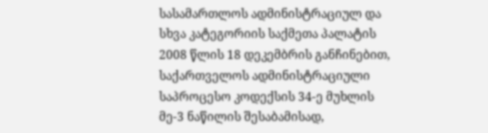სასამართლოს ადმინისტრაციულ და სხვა კატეგორიის საქმეთა პალატის 2008 წლის 18 დეკემბრის განჩინებით, საქართველოს ადმინისტრაციული საპროცესო კოდექსის 34-ე მუხლის მე-3 ნაწილის შესაბამისად,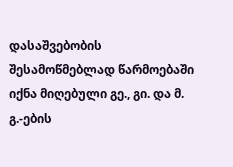დასაშვებობის შესამოწმებლად წარმოებაში იქნა მიღებული გე., გი. და მ. გ.-ების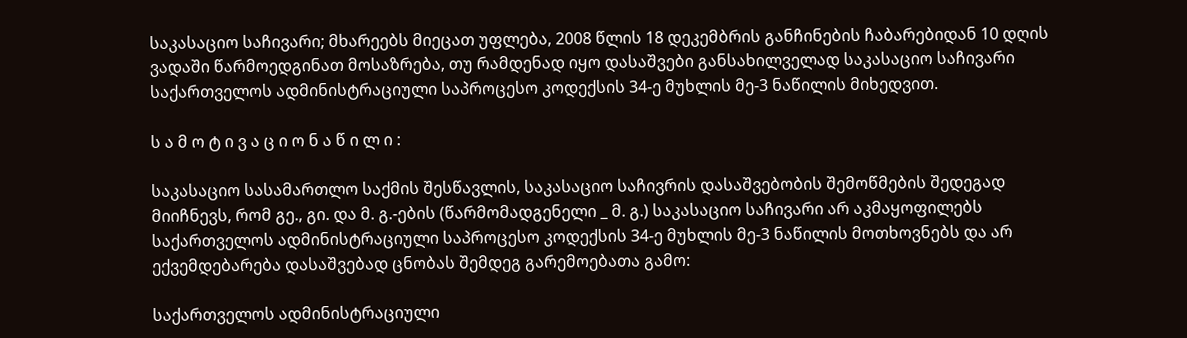საკასაციო საჩივარი; მხარეებს მიეცათ უფლება, 2008 წლის 18 დეკემბრის განჩინების ჩაბარებიდან 10 დღის ვადაში წარმოედგინათ მოსაზრება, თუ რამდენად იყო დასაშვები განსახილველად საკასაციო საჩივარი საქართველოს ადმინისტრაციული საპროცესო კოდექსის 34-ე მუხლის მე-3 ნაწილის მიხედვით.

ს ა მ ო ტ ი ვ ა ც ი ო ნ ა წ ი ლ ი :

საკასაციო სასამართლო საქმის შესწავლის, საკასაციო საჩივრის დასაშვებობის შემოწმების შედეგად მიიჩნევს, რომ გე., გი. და მ. გ.-ების (წარმომადგენელი _ მ. გ.) საკასაციო საჩივარი არ აკმაყოფილებს საქართველოს ადმინისტრაციული საპროცესო კოდექსის 34-ე მუხლის მე-3 ნაწილის მოთხოვნებს და არ ექვემდებარება დასაშვებად ცნობას შემდეგ გარემოებათა გამო:

საქართველოს ადმინისტრაციული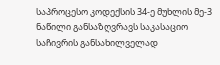საპროცესო კოდექსის 34-ე მუხლის მე-3 ნაწილი განსაზღვრავს საკასაციო საჩივრის განსახილველად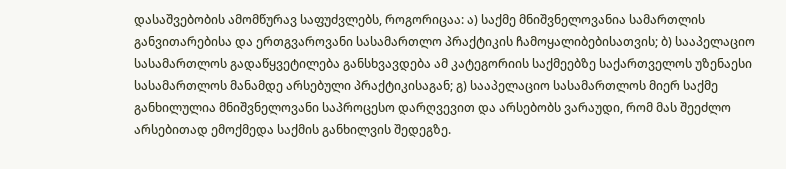დასაშვებობის ამომწურავ საფუძვლებს, როგორიცაა: ა) საქმე მნიშვნელოვანია სამართლის განვითარებისა და ერთგვაროვანი სასამართლო პრაქტიკის ჩამოყალიბებისათვის; ბ) სააპელაციო სასამართლოს გადაწყვეტილება განსხვავდება ამ კატეგორიის საქმეებზე საქართველოს უზენაესი სასამართლოს მანამდე არსებული პრაქტიკისაგან; გ) სააპელაციო სასამართლოს მიერ საქმე განხილულია მნიშვნელოვანი საპროცესო დარღვევით და არსებობს ვარაუდი, რომ მას შეეძლო არსებითად ემოქმედა საქმის განხილვის შედეგზე.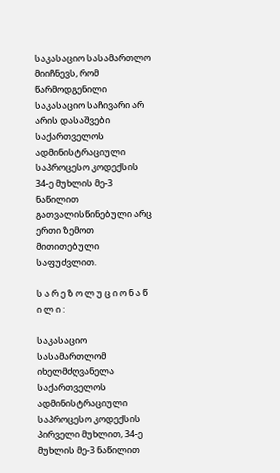საკასაციო სასამართლო მიიჩნევს, რომ წარმოდგენილი საკასაციო საჩივარი არ არის დასაშვები საქართველოს ადმინისტრაციული საპროცესო კოდექსის 34-ე მუხლის მე-3 ნაწილით გათვალისწინებული არც ერთი ზემოთ მითითებული საფუძვლით.

ს ა რ ე ზ ო ლ უ ც ი ო ნ ა წ ი ლ ი :

საკასაციო სასამართლომ იხელმძღვანელა საქართველოს ადმინისტრაციული საპროცესო კოდექსის პირველი მუხლით, 34-ე მუხლის მე-3 ნაწილით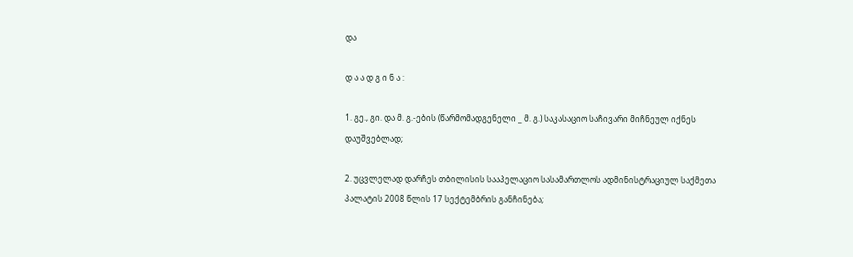და

დ ა ა დ გ ი ნ ა :

1. გე., გი. და მ. გ.-ების (წარმომადგენელი _ მ. გ.) საკასაციო საჩივარი მიჩნეულ იქნეს დაუშვებლად;

2. უცვლელად დარჩეს თბილისის სააპელაციო სასამართლოს ადმინისტრაციულ საქმეთა პალატის 2008 წლის 17 სექტემბრის განჩინება;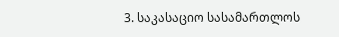3. საკასაციო სასამართლოს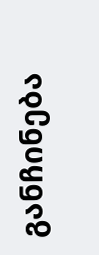განჩინება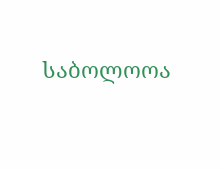საბოლოოა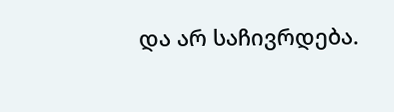და არ საჩივრდება.